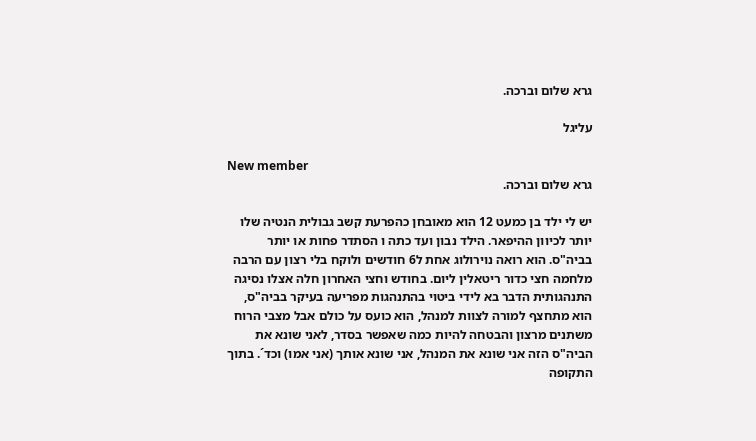גרא שלום וברכה.

עליגל

New member
גרא שלום וברכה.

יש לי ילד בן כמעט 12 הוא מאובחן כהפרעת קשב גבולית הנטיה שלו יותר לכיוון ההיפאר. הילד נבון ועד כתה ו הסתדר פחות או יותר בביה"ס. הוא רואה נוירולוג אחת ל6 חודשים ולוקח בלי רצון עם הרבה מלחמה חצי כדור ריטאלין ליום. בחודש וחצי האחרון חלה אצלו נסיגה התנהגותית הדבר בא לידי ביטוי בהתנהגות מפריעה בעיקר בביה"ס, הוא מתחצף למורה לצוות למנהל, הוא כועס על כולם אבל מצבי הרוח משתנים מרצון והבטחה להיות כמה שאפשר בסדר, לאני שונא את הביה"ס הזה אני שונא את המנהל, אני שונא אותך (אני אמו) וכד´. בתוך התקופה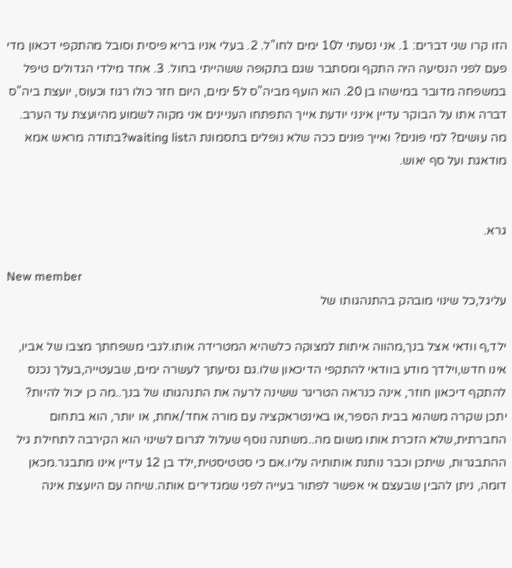הזו קרו שני דברים: 1. אני נסעתי ל10 ימים לחו"ל. 2. בעלי אניו בריא פיסית וסובל מהתקפי דכאון מדי פעם לפני הנסיעה היה התקף ומסתבר שגם בתקופה ששהייתי בחול. 3. אחד מילדי הגדולים טיפל במשפחה מדובר במישהו בן 20. הוא הועף מביה"ס ל5 ימים, היום חזר כולו רגוז וכעוס, יועצת ביה"ס דברה אתו על הבוקר עדיין אינני יודעת אייך התפתחו העניינים אני מקוה לשמוע מהיועצת עד הערב. מה עושים? למי פונים? ואייך פונים ככה שלא נופלים בתסמונת הwaiting list?בתודה מראש אמא מודאגת ועל סף יאוש.


גרא.

New member
עליגל,כל שינוי מובהק בהתנהגותו של

ילד,ף וודאי אצל בנך,מהווה איתות למצוקה כלשהיא המטרידה אותו.לגבי משפחתך מצבו של אביו, אינו חדש,וילדך מודע בוודאי להתקפי הדיכאון שלו.גם נסיעתך לעשרה ימים, שבעטייה,בעלך נכנס להתקף דיכאון חוזר, אינה כנראה הטריגר ששינה לרעה את התנהגותו של בנך..מה כן יכול להיות? יתכן שקרה משהוא בבית הספר,או באינטראקציה עם מורה אחד/אחת, או יותר, הוא בתחום החברתית,שלא הזכרת אותו משום מה..משתנה נוסף שעלול לגרום לשינוי הוא הקירבה לתחילת גיל ההתבגרות, שיתכן וכבר נותנת אותותיה עליו.אם כי סטטיסטית,ילד בן 12 עדיין אינו מתבגר.מכאן דומה, ניתן להבין שבעצם אי אפשר לפתור בעייה לפני שמגדירים אותה.שיחה עם היועצת אינה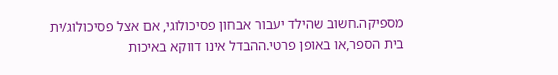מספיקה.חשוב שהילד יעבור אבחון פסיכולוגי, אם אצל פסיכולוג/ית בית הספר,או באופן פרטי.ההבדל אינו דווקא באיכות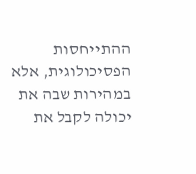ההתייחסות הפסיכולוגית, אלא במהירות שבה את יכולה לקבל את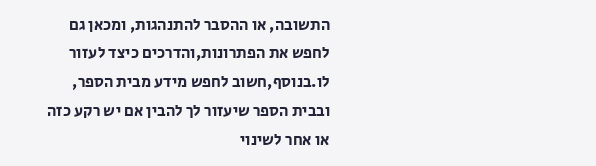התשובה, או ההסבר להתנהגות, ומכאן גם לחפש את הפתרונות,והדרכים כיצד לעזור לו.בנוסף,חשוב לחפש מידע מבית הספר, ובבית הספר שיעזור לך להבין אם יש רקע כזה או אחר לשינוי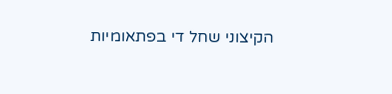הקיצוני שחל די בפתאומיות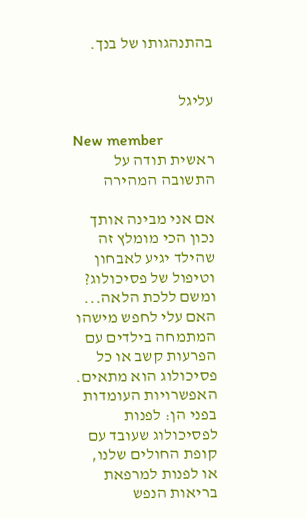בהתנהגותו של בנך.


עליגל

New member
ראשית תודה על התשובה המהירה

אם אני מבינה אותך נכון הכי מומלץ זה שהילד יגיע לאבחון וטיפול של פסיכולוג? ומשם ללכת הלאה... האם עלי לחפש מישהו המתמחה בילדים עם הפרעות קשב או כל פסיכולוג הוא מתאים. האפשרויות העומדות בפני הן: לפנות לפסיכולוג שעובד עם קופת החולים שלנו, או לפנות למרפאת בריאות הנפש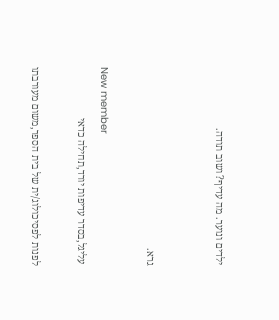ילדים ונוער. מה עדיף? ושוב תודה.


גרא.

New member
עליגל,בסדר עדיפות יורד,תחילה כדאי

לפנות לפסיכולוג/ית של בית הספר,משום מעורבתו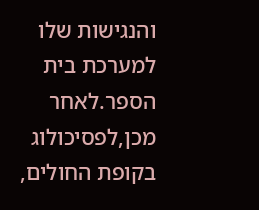והנגישות שלו למערכת בית הספר.לאחר מכן,לפסיכולוג בקופת החולים,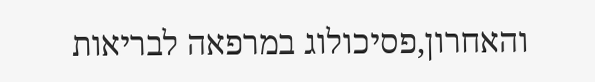והאחרון,פסיכולוג במרפאה לבריאות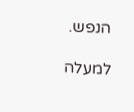הנפש.

למעלה